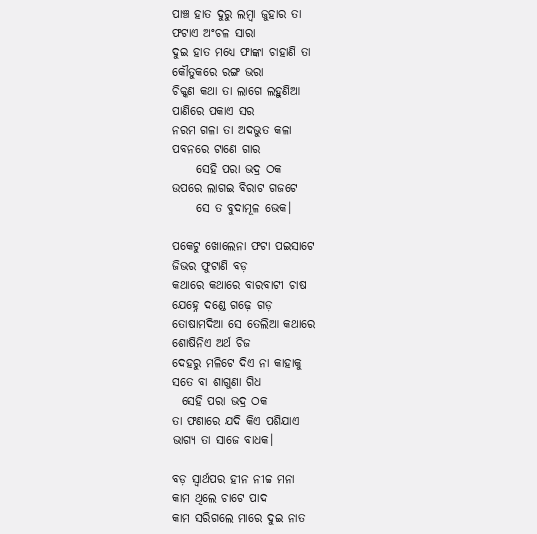ପାଞ୍ଚ ହାତ ଦୁରୁ ଲମ୍ବା ଜୁହାର ତା
ଫଟାଏ ଅଂଚଳ ସାରା
ଦୁଇ ହାତ ମଧ୍ୟେ ଫାଙ୍କା ଚାହାଣି ତା
କୌତୁକରେ ରଙ୍ଗ ଭରା
ଚିକ୍କଣ କଥା ତା ଲାଗେ ଲହୁଣିଆ
ପାଣିରେ ପକାଏ ସର
ନରମ ଗଳା ତା ଅଦଭୁତ କଳା
ପବନରେ ଟାଣେ ଗାର
     ସେହି ପରା ଭଦ୍ର ଠକ
ଉପରେ ଲାଗଇ ବିରାଟ ଗଜଟେ
     ସେ ତ ବୁଦାମୂଳ ଭେକ।

ପକେଟୁ ଖୋଲେନା ଫଟା ପଇସାଟେ
ଜିଭର ଫୁଟାଣି ବଡ଼
କଥାରେ କଥାରେ ବାରବାଟୀ ଚାଷ
ଯେହ୍ନେ ଦଣ୍ଡେ ଗଢ଼େ ଗଡ଼
ତୋଷାମଦିଆ ସେ ତେଲିଆ କଥାରେ
ଶୋଷିନିଏ ଅର୍ଥ ଚିଜ
ଦେହରୁ ମଳିଟେ ଦିଏ ନା କାହାକୁ
ସତେ ବା ଶାଗୁଣା ଗିଧ
  ସେହି ପରା ଭଦ୍ର ଠକ
ତା ଫଣାରେ ଯଦି କିଏ ପଶିଯାଏ
ଭାଗ୍ୟ ତା ସାଜେ ବାଧକ।

ବଡ଼ ସ୍ୱାର୍ଥପର ହୀନ ନୀଚ୍ଚ ମନା
କାମ ଥିଲେ ଚାଟେ ପାଦ
କାମ ସରିଗଲେ ମାରେ ଦୁଇ ନାତ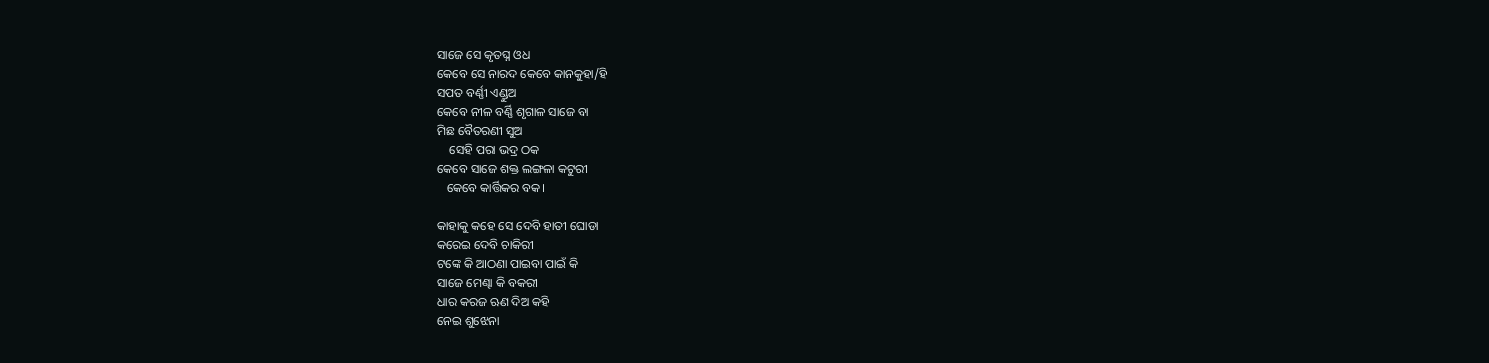ସାଜେ ସେ କୃତଘ୍ନ ଓଧ
କେବେ ସେ ନାରଦ କେବେ କାନକୁହା/ହି
ସପତ ବର୍ଣ୍ଣୀ ଏଣ୍ଡୁଅ
କେବେ ନୀଳ ବର୍ଣ୍ଣି ଶୃଗାଳ ସାଜେ ବା
ମିଛ ବୈତରଣୀ ସୁଅ
    ସେହି ପରା ଭଦ୍ର ଠକ
କେବେ ସାଜେ ଶକ୍ତ ଲଙ୍ଗଳା କଟୁରୀ
   କେବେ କାର୍ତ୍ତିକର ବକ।

କାହାକୁ କହେ ସେ ଦେବି ହାତୀ ଘୋଡା
କରେଇ ଦେବି ଚାକିରୀ
ଟଙ୍କେ କି ଆଠଣା ପାଇବା ପାଇଁ କି
ସାଜେ ମେଣ୍ଢା କି ବକରୀ
ଧାର କରଜ ଋଣ ଦିଅ କହି
ନେଇ ଶୁଝେନା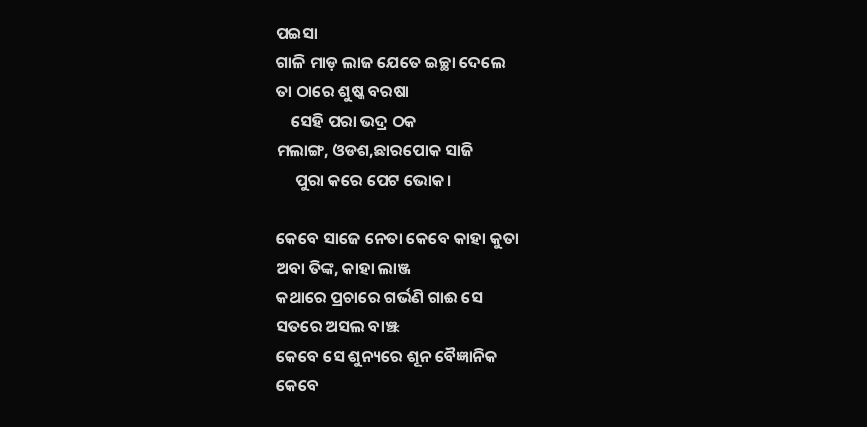ପଇସା
ଗାଳି ମାଡ଼ ଲାଜ ଯେତେ ଇଚ୍ଛା ଦେଲେ
ତା ଠାରେ ଶୁଷ୍କ ବରଷା
    ସେହି ପରା ଭଦ୍ର ଠକ
ମଲାଙ୍ଗ, ଓଡଶ,ଛାରପୋକ ସାଜି
     ପୁରା କରେ ପେଟ ଭୋକ।

କେବେ ସାଜେ ନେତା କେବେ କାହା କୁତା
ଅବା ତିଙ୍କ, କାହା ଲାଞ୍ଜ
କଥାରେ ପ୍ରଚାରେ ଗର୍ଭଣି ଗାଈ ସେ
ସତରେ ଅସଲ ବାଞ୍ଝ
କେବେ ସେ ଶୁନ୍ୟରେ ଶୂନ ବୈଜ୍ଞାନିକ
କେବେ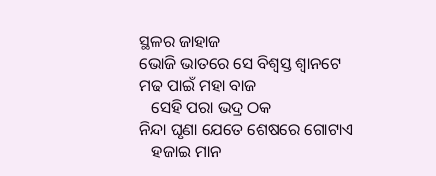ସ୍ଥଳର ଜାହାଜ
ଭୋଜି ଭାତରେ ସେ ବିଶ୍ୱସ୍ତ ଶ୍ବାନଟେ
ମଢ ପାଇଁ ମହା ବାଜ
   ସେହି ପରା ଭଦ୍ର ଠକ
ନିନ୍ଦା ଘୃଣା ଯେତେ ଶେଷରେ ଗୋଟାଏ
   ହଜାଇ ମାନ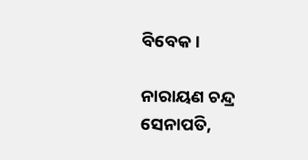ବିବେକ।

ନାରାୟଣ ଚନ୍ଦ୍ର ସେନାପତି,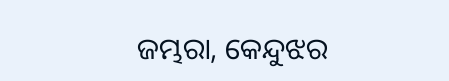ଜମ୍ଭରା, କେନ୍ଦୁଝର